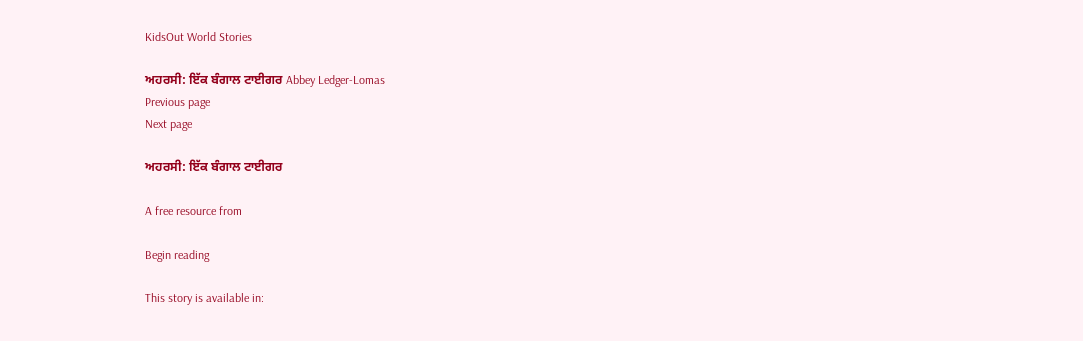KidsOut World Stories

ਅਹਰਸੀ: ਇੱਕ ਬੰਗਾਲ ਟਾਈਗਰ Abbey Ledger-Lomas
Previous page
Next page

ਅਹਰਸੀ: ਇੱਕ ਬੰਗਾਲ ਟਾਈਗਰ

A free resource from

Begin reading

This story is available in: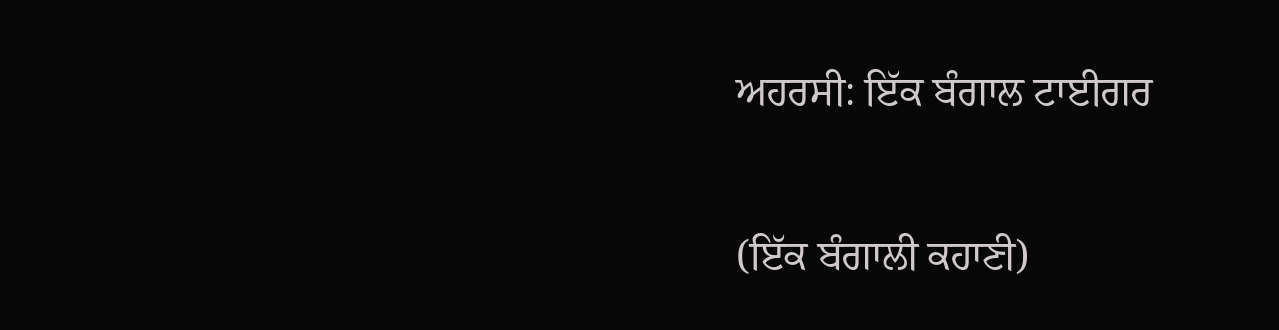ਅਹਰਸੀ: ਇੱਕ ਬੰਗਾਲ ਟਾਈਗਰ

(ਇੱਕ ਬੰਗਾਲੀ ਕਹਾਣੀ)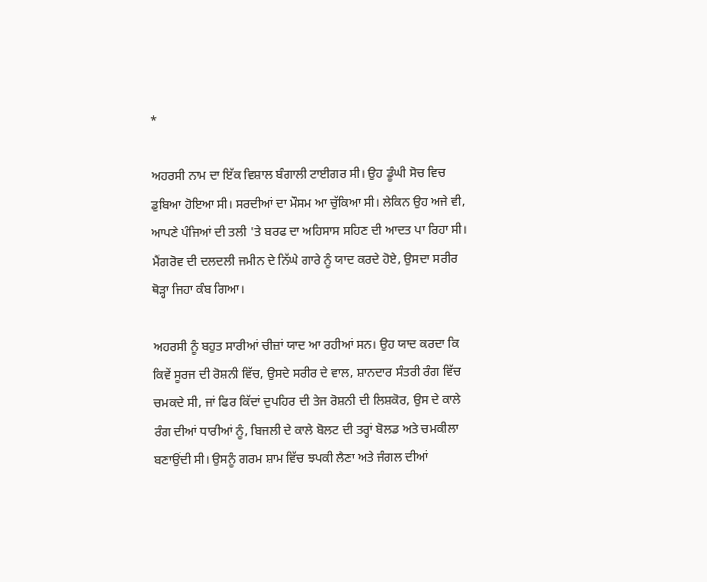*

ਅਹਰਸੀ ਨਾਮ ਦਾ ਇੱਕ ਵਿਸ਼ਾਲ ਬੰਗਾਲੀ ਟਾਈਗਰ ਸੀ। ਉਹ ਡੂੰਘੀ ਸੋਚ ਵਿਚ ਡੁਬਿਆ ਹੋਇਆ ਸੀ। ਸਰਦੀਆਂ ਦਾ ਮੌਸਮ ਆ ਚੁੱਕਿਆ ਸੀ। ਲੇਕਿਨ ਉਹ ਅਜੇ ਵੀ, ਆਪਣੇ ਪੰਜਿਆਂ ਦੀ ਤਲੀ 'ਤੇ ਬਰਫ ਦਾ ਅਹਿਸਾਸ ਸਹਿਣ ਦੀ ਆਦਤ ਪਾ ਰਿਹਾ ਸੀ। ਮੈਂਗਰੋਵ ਦੀ ਦਲਦਲੀ ਜਮੀਨ ਦੇ ਨਿੱਘੇ ਗਾਰੇ ਨੂੰ ਯਾਦ ਕਰਦੇ ਹੋਏ, ਉਸਦਾ ਸਰੀਰ ਥੋੜ੍ਹਾ ਜਿਹਾ ਕੰਬ ਗਿਆ।

ਅਹਰਸੀ ਨੂੰ ਬਹੁਤ ਸਾਰੀਆਂ ਚੀਜ਼ਾਂ ਯਾਦ ਆ ਰਹੀਆਂ ਸਨ। ਉਹ ਯਾਦ ਕਰਦਾ ਕਿ ਕਿਵੇਂ ਸੂਰਜ ਦੀ ਰੋਸ਼ਨੀ ਵਿੱਚ, ਉਸਦੇ ਸਰੀਰ ਦੇ ਵਾਲ, ਸ਼ਾਨਦਾਰ ਸੰਤਰੀ ਰੰਗ ਵਿੱਚ ਚਮਕਦੇ ਸੀ, ਜਾਂ ਫਿਰ ਕਿੱਦਾਂ ਦੁਪਹਿਰ ਦੀ ਤੇਜ ਰੋਸ਼ਨੀ ਦੀ ਲਿਸ਼ਕੋਰ, ਉਸ ਦੇ ਕਾਲੇ ਰੰਗ ਦੀਆਂ ਧਾਰੀਆਂ ਨੂੰ, ਬਿਜਲੀ ਦੇ ਕਾਲੇ ਬੋਲਟ ਦੀ ਤਰ੍ਹਾਂ ਬੋਲਡ ਅਤੇ ਚਮਕੀਲਾ ਬਣਾਉਂਦੀ ਸੀ। ਉਸਨੂੰ ਗਰਮ ਸ਼ਾਮ ਵਿੱਚ ਝਪਕੀ ਲੈਣਾ ਅਤੇ ਜੰਗਲ ਦੀਆਂ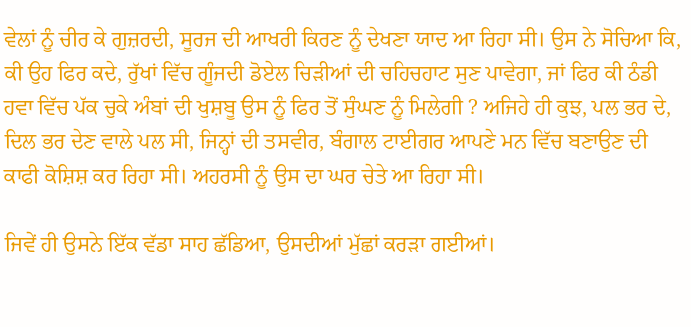ਵੇਲਾਂ ਨੂੰ ਚੀਰ ਕੇ ਗੁਜ਼ਰਦੀ, ਸੂਰਜ ਦੀ ਆਖਰੀ ਕਿਰਣ ਨੂੰ ਦੇਖਣਾ ਯਾਦ ਆ ਰਿਹਾ ਸੀ। ਉਸ ਨੇ ਸੋਚਿਆ ਕਿ, ਕੀ ਉਹ ਫਿਰ ਕਦੇ, ਰੁੱਖਾਂ ਵਿੱਚ ਗੂੰਜਦੀ ਡੋਏਲ ਚਿੜੀਆਂ ਦੀ ਚਹਿਚਹਾਟ ਸੁਣ ਪਾਵੇਗਾ, ਜਾਂ ਫਿਰ ਕੀ ਠੰਡੀ ਹਵਾ ਵਿੱਚ ਪੱਕ ਚੁਕੇ ਅੰਬਾਂ ਦੀ ਖੁਸ਼ਬੂ ਉਸ ਨੂੰ ਫਿਰ ਤੋਂ ਸੁੰਘਣ ਨੂੰ ਮਿਲੇਗੀ ? ਅਜਿਹੇ ਹੀ ਕੁਝ, ਪਲ ਭਰ ਦੇ, ਦਿਲ ਭਰ ਦੇਣ ਵਾਲੇ ਪਲ ਸੀ, ਜਿਨ੍ਹਾਂ ਦੀ ਤਸਵੀਰ, ਬੰਗਾਲ ਟਾਈਗਰ ਆਪਣੇ ਮਨ ਵਿੱਚ ਬਣਾਉਣ ਦੀ ਕਾਫੀ ਕੋਸ਼ਿਸ਼ ਕਰ ਰਿਹਾ ਸੀ। ਅਹਰਸੀ ਨੂੰ ਉਸ ਦਾ ਘਰ ਚੇਤੇ ਆ ਰਿਹਾ ਸੀ।

ਜਿਵੇਂ ਹੀ ਉਸਨੇ ਇੱਕ ਵੱਡਾ ਸਾਹ ਛੱਡਿਆ, ਉਸਦੀਆਂ ਮੁੱਛਾਂ ਕਰੜਾ ਗਈਆਂ।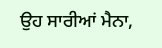ਉਹ ਸਾਰੀਆਂ ਮੈਨਾ,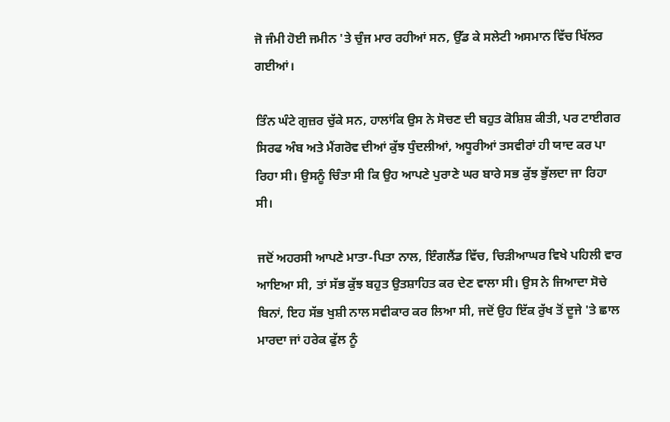ਜੋ ਜੰਮੀ ਹੋਈ ਜਮੀਨ 'ਤੇ ਚੁੰਜ ਮਾਰ ਰਹੀਆਂ ਸਨ, ਉੱਡ ਕੇ ਸਲੇਟੀ ਅਸਮਾਨ ਵਿੱਚ ਖਿੱਲਰ ਗਈਆਂ।

ਤਿੰਨ ਘੰਟੇ ਗੁਜ਼ਰ ਚੁੱਕੇ ਸਨ, ਹਾਲਾਂਕਿ ਉਸ ਨੇ ਸੋਚਣ ਦੀ ਬਹੁਤ ਕੋਸ਼ਿਸ਼ ਕੀਤੀ, ਪਰ ਟਾਈਗਰ ਸਿਰਫ ਅੰਬ ਅਤੇ ਮੈਂਗਰੋਵ ਦੀਆਂ ਕੁੱਝ ਧੁੰਦਲੀਆਂ, ਅਧੂਰੀਆਂ ਤਸਵੀਰਾਂ ਹੀ ਯਾਦ ਕਰ ਪਾ ਰਿਹਾ ਸੀ। ਉਸਨੂੰ ਚਿੰਤਾ ਸੀ ਕਿ ਉਹ ਆਪਣੇ ਪੁਰਾਣੇ ਘਰ ਬਾਰੇ ਸਭ ਕੁੱਝ ਭੁੱਲਦਾ ਜਾ ਰਿਹਾ ਸੀ।

ਜਦੋਂ ਅਹਰਸੀ ਆਪਣੇ ਮਾਤਾ-ਪਿਤਾ ਨਾਲ, ਇੰਗਲੈਂਡ ਵਿੱਚ, ਚਿੜੀਆਘਰ ਵਿਖੇ ਪਹਿਲੀ ਵਾਰ ਆਇਆ ਸੀ, ਤਾਂ ਸੱਭ ਕੁੱਝ ਬਹੁਤ ਉਤਸ਼ਾਹਿਤ ਕਰ ਦੇਣ ਵਾਲਾ ਸੀ। ਉਸ ਨੇ ਜਿਆਦਾ ਸੋਚੇ ਬਿਨਾਂ, ਇਹ ਸੱਭ ਖੁਸ਼ੀ ਨਾਲ ਸਵੀਕਾਰ ਕਰ ਲਿਆ ਸੀ, ਜਦੋਂ ਉਹ ਇੱਕ ਰੁੱਖ ਤੋਂ ਦੂਜੇ 'ਤੇ ਛਾਲ ਮਾਰਦਾ ਜਾਂ ਹਰੇਕ ਫੁੱਲ ਨੂੰ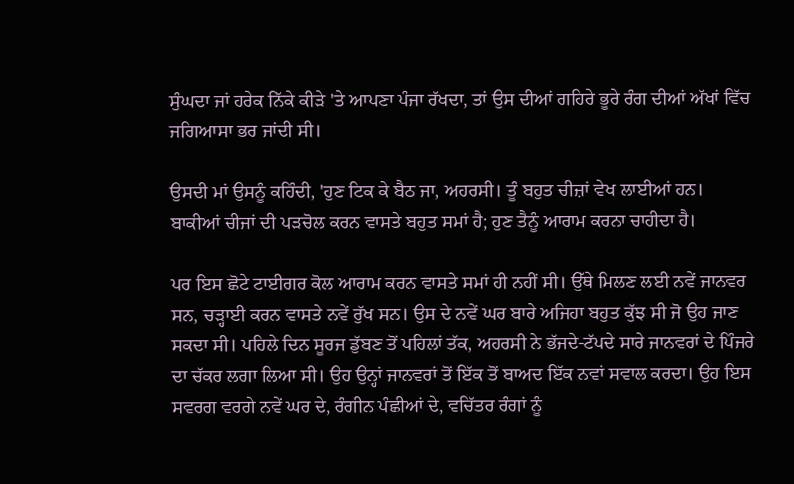ਸੁੰਘਦਾ ਜਾਂ ਹਰੇਕ ਨਿੱਕੇ ਕੀੜੇ 'ਤੇ ਆਪਣਾ ਪੰਜਾ ਰੱਖਦਾ, ਤਾਂ ਉਸ ਦੀਆਂ ਗਹਿਰੇ ਭੂਰੇ ਰੰਗ ਦੀਆਂ ਅੱਖਾਂ ਵਿੱਚ ਜਗਿਆਸਾ ਭਰ ਜਾਂਦੀ ਸੀ।

ਉਸਦੀ ਮਾਂ ਉਸਨੂੰ ਕਹਿੰਦੀ, 'ਹੁਣ ਟਿਕ ਕੇ ਬੈਠ ਜਾ, ਅਹਰਸੀ। ਤੂੰ ਬਹੁਤ ਚੀਜ਼ਾਂ ਵੇਖ ਲਾਈਆਂ ਹਨ। ਬਾਕੀਆਂ ਚੀਜਾਂ ਦੀ ਪੜਚੋਲ ਕਰਨ ਵਾਸਤੇ ਬਹੁਤ ਸਮਾਂ ਹੈ; ਹੁਣ ਤੈਨੂੰ ਆਰਾਮ ਕਰਨਾ ਚਾਹੀਦਾ ਹੈ।

ਪਰ ਇਸ ਛੋਟੇ ਟਾਈਗਰ ਕੋਲ ਆਰਾਮ ਕਰਨ ਵਾਸਤੇ ਸਮਾਂ ਹੀ ਨਹੀਂ ਸੀ। ਉੱਥੇ ਮਿਲਣ ਲਈ ਨਵੇਂ ਜਾਨਵਰ ਸਨ, ਚੜ੍ਹਾਈ ਕਰਨ ਵਾਸਤੇ ਨਵੇਂ ਰੁੱਖ ਸਨ। ਉਸ ਦੇ ਨਵੇਂ ਘਰ ਬਾਰੇ ਅਜਿਹਾ ਬਹੁਤ ਕੁੱਝ ਸੀ ਜੋ ਉਹ ਜਾਣ ਸਕਦਾ ਸੀ। ਪਹਿਲੇ ਦਿਨ ਸੂਰਜ ਡੁੱਬਣ ਤੋਂ ਪਹਿਲਾਂ ਤੱਕ, ਅਹਰਸੀ ਨੇ ਭੱਜਦੇ-ਟੱਪਦੇ ਸਾਰੇ ਜਾਨਵਰਾਂ ਦੇ ਪਿੰਜਰੇ ਦਾ ਚੱਕਰ ਲਗਾ ਲਿਆ ਸੀ। ਉਹ ਉਨ੍ਹਾਂ ਜਾਨਵਰਾਂ ਤੋਂ ਇੱਕ ਤੋਂ ਬਾਅਦ ਇੱਕ ਨਵਾਂ ਸਵਾਲ ਕਰਦਾ। ਉਹ ਇਸ ਸਵਰਗ ਵਰਗੇ ਨਵੇਂ ਘਰ ਦੇ, ਰੰਗੀਨ ਪੰਛੀਆਂ ਦੇ, ਵਚਿੱਤਰ ਰੰਗਾਂ ਨੂੰ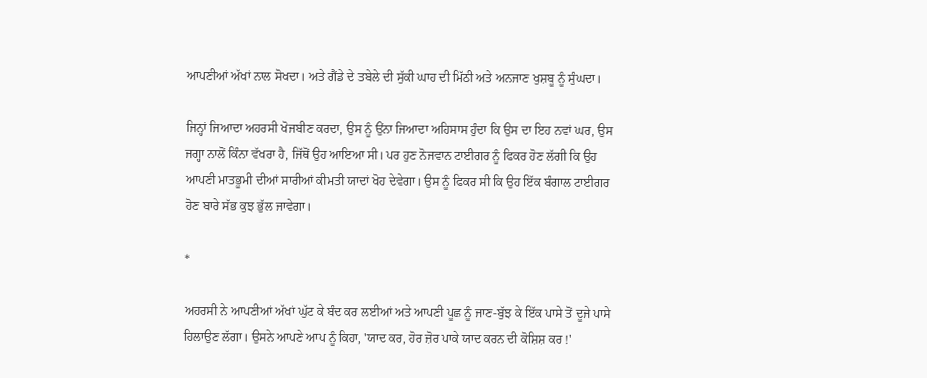ਆਪਣੀਆਂ ਅੱਖਾਂ ਨਾਲ ਸੋਖਦਾ। ਅਤੇ ਗੈਂਡੇ ਦੇ ਤਬੇਲੇ ਦੀ ਸੁੱਕੀ ਘਾਹ ਦੀ ਮਿੱਠੀ ਅਤੇ ਅਨਜਾਣ ਖੁਸ਼ਬੂ ਨੂੰ ਸੁੰਘਦਾ।

ਜਿਨ੍ਹਾਂ ਜਿਆਦਾ ਅਹਰਸੀ ਖੋਜਬੀਣ ਕਰਦਾ, ਉਸ ਨੂੰ ਉਂਨਾ ਜਿਆਦਾ ਅਹਿਸਾਸ ਹੁੰਦਾ ਕਿ ਉਸ ਦਾ ਇਹ ਨਵਾਂ ਘਰ, ਉਸ ਜਗ੍ਹਾ ਨਾਲੋਂ ਕਿੰਨਾ ਵੱਖਰਾ ਹੈ, ਜਿੱਥੋਂ ਉਹ ਆਇਆ ਸੀ। ਪਰ ਹੁਣ ਨੋਜਵਾਨ ਟਾਈਗਰ ਨੂੰ ਫਿਕਰ ਹੋਣ ਲੱਗੀ ਕਿ ਉਹ ਆਪਣੀ ਮਾਤਭੂਮੀ ਦੀਆਂ ਸਾਰੀਆਂ ਕੀਮਤੀ ਯਾਦਾਂ ਖੋਹ ਦੇਵੇਗਾ। ਉਸ ਨੂੰ ਫਿਕਰ ਸੀ ਕਿ ਉਹ ਇੱਕ ਬੰਗਾਲ ਟਾਈਗਰ ਹੋਣ ਬਾਰੇ ਸੱਭ ਕੁਝ ਭੁੱਲ ਜਾਵੇਗਾ।

*

ਅਹਰਸੀ ਨੇ ਆਪਣੀਆਂ ਅੱਖਾਂ ਘੁੱਟ ਕੇ ਬੰਦ ਕਰ ਲਈਆਂ ਅਤੇ ਆਪਣੀ ਪੂਛ ਨੂੰ ਜਾਣ-ਬੁੱਝ ਕੇ ਇੱਕ ਪਾਸੇ ਤੋਂ ਦੂਜੇ ਪਾਸੇ ਹਿਲਾਉਣ ਲੱਗਾ। ਉਸਨੇ ਆਪਣੇ ਆਪ ਨੂੰ ਕਿਹਾ, 'ਯਾਦ ਕਰ, ਹੋਰ ਜ਼ੋਰ ਪਾਕੇ ਯਾਦ ਕਰਨ ਦੀ ਕੋਸ਼ਿਸ਼ ਕਰ !'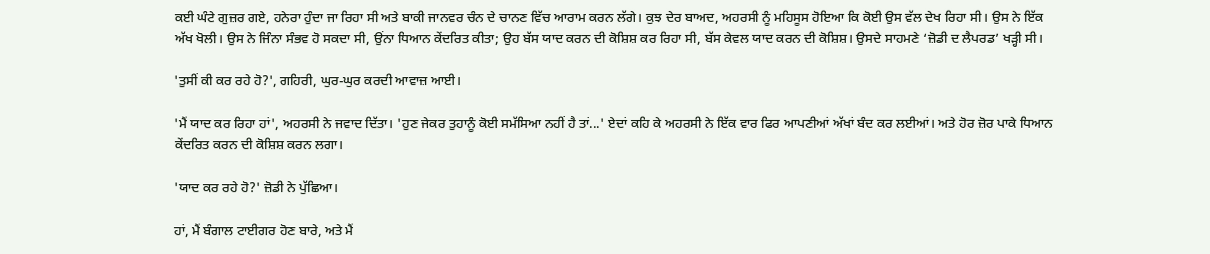ਕਈ ਘੰਟੇ ਗੁਜ਼ਰ ਗਏ, ਹਨੇਰਾ ਹੁੰਦਾ ਜਾ ਰਿਹਾ ਸੀ ਅਤੇ ਬਾਕੀ ਜਾਨਵਰ ਚੰਨ ਦੇ ਚਾਨਣ ਵਿੱਚ ਆਰਾਮ ਕਰਨ ਲੱਗੇ। ਕੁਝ ਦੇਰ ਬਾਅਦ, ਅਹਰਸੀ ਨੂੰ ਮਹਿਸੂਸ ਹੋਇਆ ਕਿ ਕੋਈ ਉਸ ਵੱਲ ਦੇਖ ਰਿਹਾ ਸੀ। ਉਸ ਨੇ ਇੱਕ ਅੱਖ ਖੋਲੀ। ਉਸ ਨੇ ਜਿੰਨਾ ਸੰਭਵ ਹੋ ਸਕਦਾ ਸੀ, ਉਂਨਾ ਧਿਆਨ ਕੇਂਦਰਿਤ ਕੀਤਾ; ਉਹ ਬੱਸ ਯਾਦ ਕਰਨ ਦੀ ਕੋਸ਼ਿਸ਼ ਕਰ ਰਿਹਾ ਸੀ, ਬੱਸ ਕੇਵਲ ਯਾਦ ਕਰਨ ਦੀ ਕੋਸ਼ਿਸ਼। ਉਸਦੇ ਸਾਹਮਣੇ ‘ਜ਼ੋਡੀ ਦ ਲੈਪਰਡ’ ਖੜ੍ਹੀ ਸੀ।

'ਤੁਸੀਂ ਕੀ ਕਰ ਰਹੇ ਹੋ?', ਗਹਿਰੀ, ਘੁਰ-ਘੁਰ ਕਰਦੀ ਆਵਾਜ਼ ਆਈ।

'ਮੈਂ ਯਾਦ ਕਰ ਰਿਹਾ ਹਾਂ', ਅਹਰਸੀ ਨੇ ਜਵਾਦ ਦਿੱਤਾ। 'ਹੁਣ ਜੇਕਰ ਤੁਹਾਨੂੰ ਕੋਈ ਸਮੱਸਿਆ ਨਹੀਂ ਹੈ ਤਾਂ...' ਏਦਾਂ ਕਹਿ ਕੇ ਅਹਰਸੀ ਨੇ ਇੱਕ ਵਾਰ ਫਿਰ ਆਪਣੀਆਂ ਅੱਖਾਂ ਬੰਦ ਕਰ ਲਈਆਂ। ਅਤੇ ਹੋਰ ਜ਼ੋਰ ਪਾਕੇ ਧਿਆਨ ਕੇਂਦਰਿਤ ਕਰਨ ਦੀ ਕੋਸ਼ਿਸ਼ ਕਰਨ ਲਗਾ।

'ਯਾਦ ਕਰ ਰਹੇ ਹੋ?' ਜ਼ੋਡੀ ਨੇ ਪੁੱਛਿਆ।

ਹਾਂ, ਮੈਂ ਬੰਗਾਲ ਟਾਈਗਰ ਹੋਣ ਬਾਰੇ, ਅਤੇ ਮੈਂ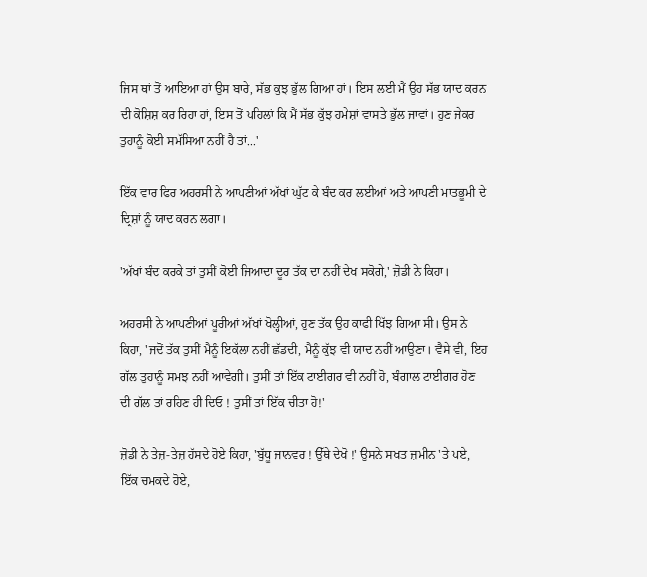ਜਿਸ ਥਾਂ ਤੋਂ ਆਇਆ ਹਾਂ ਉਸ ਬਾਰੇ, ਸੱਭ ਕੁਝ ਭੁੱਲ ਗਿਆ ਹਾਂ। ਇਸ ਲਈ ਮੈਂ ਉਹ ਸੱਭ ਯਾਦ ਕਰਨ ਦੀ ਕੋਸ਼ਿਸ਼ ਕਰ ਰਿਹਾ ਹਾਂ, ਇਸ ਤੋਂ ਪਹਿਲਾਂ ਕਿ ਮੈਂ ਸੱਭ ਕੁੱਝ ਹਮੇਸ਼ਾਂ ਵਾਸਤੇ ਭੁੱਲ ਜਾਵਾਂ। ਹੁਣ ਜੇਕਰ ਤੁਹਾਨੂੰ ਕੋਈ ਸਮੱਸਿਆ ਨਹੀਂ ਹੈ ਤਾਂ...'

ਇੱਕ ਵਾਰ ਫਿਰ ਅਹਰਸੀ ਨੇ ਆਪਣੀਆਂ ਅੱਖਾਂ ਘੁੱਟ ਕੇ ਬੰਦ ਕਰ ਲਈਆਂ ਅਤੇ ਆਪਣੀ ਮਾਤਭੂਮੀ ਦੇ ਦ੍ਰਿਸ਼ਾਂ ਨੂੰ ਯਾਦ ਕਰਨ ਲਗਾ।

'ਅੱਖਾਂ ਬੰਦ ਕਰਕੇ ਤਾਂ ਤੁਸੀਂ ਕੋਈ ਜਿਆਦਾ ਦੂਰ ਤੱਕ ਦਾ ਨਹੀਂ ਦੇਖ ਸਕੋਗੇ,' ਜ਼ੋਡੀ ਨੇ ਕਿਹਾ।

ਅਹਰਸੀ ਨੇ ਆਪਣੀਆਂ ਪੂਰੀਆਂ ਅੱਖਾਂ ਖੋਲ੍ਹੀਆਂ, ਹੁਣ ਤੱਕ ਉਹ ਕਾਫੀ ਖਿੱਝ ਗਿਆ ਸੀ। ਉਸ ਨੇ ਕਿਹਾ, 'ਜਦੋਂ ਤੱਕ ਤੁਸੀਂ ਮੈਨੂੰ ਇਕੱਲਾ ਨਹੀਂ ਛੱਡਦੀ, ਮੈਨੂੰ ਕੁੱਝ ਵੀ ਯਾਦ ਨਹੀਂ ਆਉਣਾ। ਵੈਸੇ ਵੀ, ਇਹ ਗੱਲ ਤੁਹਾਨੂੰ ਸਮਝ ਨਹੀਂ ਆਵੇਗੀ। ਤੁਸੀਂ ਤਾਂ ਇੱਕ ਟਾਈਗਰ ਵੀ ਨਹੀਂ ਹੋ, ਬੰਗਾਲ ਟਾਈਗਰ ਹੋਣ ਦੀ ਗੱਲ ਤਾਂ ਰਹਿਣ ਹੀ ਦਿਓ ! ਤੁਸੀਂ ਤਾਂ ਇੱਕ ਚੀਤਾ ਹੋ!'

ਜ਼ੋਡੀ ਨੇ ਤੇਜ਼-ਤੇਜ਼ ਹੱਸਦੇ ਹੋਏ ਕਿਹਾ, 'ਬੁੱਧੂ ਜਾਨਵਰ ! ਉੱਥੇ ਦੇਖੋ !' ਉਸਨੇ ਸਖਤ ਜ਼ਮੀਨ 'ਤੇ ਪਏ, ਇੱਕ ਚਮਕਦੇ ਹੋਏ,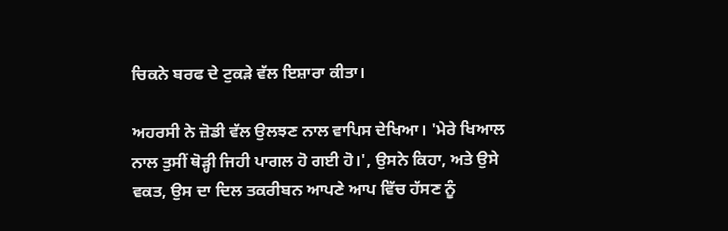ਚਿਕਨੇ ਬਰਫ ਦੇ ਟੁਕੜੇ ਵੱਲ ਇਸ਼ਾਰਾ ਕੀਤਾ।

ਅਹਰਸੀ ਨੇ ਜ਼ੋਡੀ ਵੱਲ ਉਲਝਣ ਨਾਲ ਵਾਪਿਸ ਦੇਖਿਆ। 'ਮੇਰੇ ਖਿਆਲ ਨਾਲ ਤੁਸੀਂ ਥੋੜ੍ਹੀ ਜਿਹੀ ਪਾਗਲ ਹੋ ਗਈ ਹੋ।', ਉਸਨੇ ਕਿਹਾ, ਅਤੇ ਉਸੇ ਵਕਤ, ਉਸ ਦਾ ਦਿਲ ਤਕਰੀਬਨ ਆਪਣੇ ਆਪ ਵਿੱਚ ਹੱਸਣ ਨੂੰ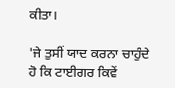ਕੀਤਾ।

'ਜੇ ਤੁਸੀਂ ਯਾਦ ਕਰਨਾ ਚਾਹੁੰਦੇ ਹੋ ਕਿ ਟਾਈਗਰ ਕਿਵੇਂ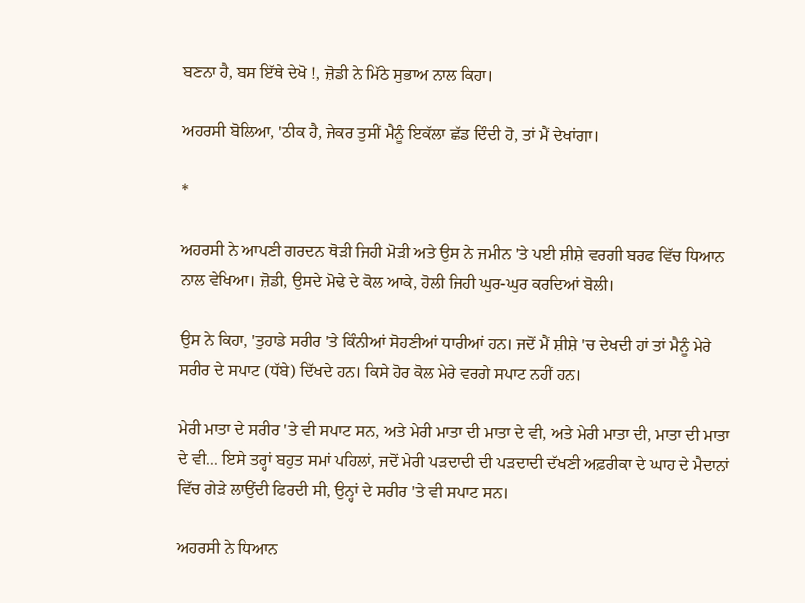ਬਣਨਾ ਹੈ, ਬਸ ਇੱਥੇ ਦੇਖੋ !, ਜ਼ੋਡੀ ਨੇ ਮਿੱਠੇ ਸੁਭਾਅ ਨਾਲ ਕਿਹਾ।

ਅਹਰਸੀ ਬੋਲਿਆ, 'ਠੀਕ ਹੈ, ਜੇਕਰ ਤੁਸੀਂ ਮੈਨੂੰ ਇਕੱਲਾ ਛੱਡ ਦਿੰਦੀ ਹੋ, ਤਾਂ ਮੈਂ ਦੇਖਾਂਗਾ।

*

ਅਹਰਸੀ ਨੇ ਆਪਣੀ ਗਰਦਨ ਥੋੜੀ ਜਿਹੀ ਮੋੜੀ ਅਤੇ ਉਸ ਨੇ ਜਮੀਨ 'ਤੇ ਪਈ ਸ਼ੀਸ਼ੇ ਵਰਗੀ ਬਰਫ ਵਿੱਚ ਧਿਆਨ ਨਾਲ ਵੇਖਿਆ। ਜ਼ੋਡੀ, ਉਸਦੇ ਮੋਢੇ ਦੇ ਕੋਲ ਆਕੇ, ਹੋਲੀ ਜਿਹੀ ਘੁਰ-ਘੁਰ ਕਰਦਿਆਂ ਬੋਲੀ।

ਉਸ ਨੇ ਕਿਹਾ, 'ਤੁਹਾਡੇ ਸਰੀਰ 'ਤੇ ਕਿੰਨੀਆਂ ਸੋਹਣੀਆਂ ਧਾਰੀਆਂ ਹਨ। ਜਦੋਂ ਮੈਂ ਸ਼ੀਸ਼ੇ 'ਚ ਦੇਖਦੀ ਹਾਂ ਤਾਂ ਮੈਨੂੰ ਮੇਰੇ ਸਰੀਰ ਦੇ ਸਪਾਟ (ਧੱਬੇ) ਦਿੱਖਦੇ ਹਨ। ਕਿਸੇ ਹੋਰ ਕੋਲ ਮੇਰੇ ਵਰਗੇ ਸਪਾਟ ਨਹੀਂ ਹਨ।

ਮੇਰੀ ਮਾਤਾ ਦੇ ਸਰੀਰ 'ਤੇ ਵੀ ਸਪਾਟ ਸਨ, ਅਤੇ ਮੇਰੀ ਮਾਤਾ ਦੀ ਮਾਤਾ ਦੇ ਵੀ, ਅਤੇ ਮੇਰੀ ਮਾਤਾ ਦੀ, ਮਾਤਾ ਦੀ ਮਾਤਾ ਦੇ ਵੀ... ਇਸੇ ਤਰ੍ਹਾਂ ਬਹੁਤ ਸਮਾਂ ਪਹਿਲਾਂ, ਜਦੋਂ ਮੇਰੀ ਪੜਦਾਦੀ ਦੀ ਪੜਦਾਦੀ ਦੱਖਣੀ ਅਫ਼ਰੀਕਾ ਦੇ ਘਾਹ ਦੇ ਮੈਦਾਨਾਂ ਵਿੱਚ ਗੇੜੇ ਲਾਉਂਦੀ ਫਿਰਦੀ ਸੀ, ਉਨ੍ਹਾਂ ਦੇ ਸਰੀਰ 'ਤੇ ਵੀ ਸਪਾਟ ਸਨ।

ਅਹਰਸੀ ਨੇ ਧਿਆਨ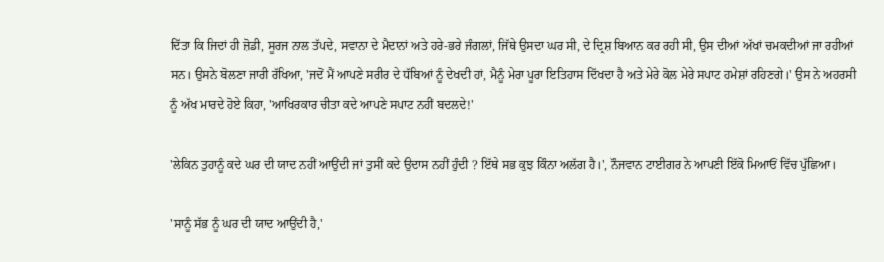ਦਿੱਤਾ ਕਿ ਜਿਦਾਂ ਹੀ ਜ਼ੋਡੀ, ਸੂਰਜ ਨਾਲ ਤੱਪਦੇ, ਸਵਾਨਾ ਦੇ ਮੈਦਾਨਾਂ ਅਤੇ ਹਰੇ-ਭਰੇ ਜੰਗਲਾਂ, ਜਿੱਥੇ ਉਸਦਾ ਘਰ ਸੀ, ਦੇ ਦ੍ਰਿਸ਼ ਬਿਆਨ ਕਰ ਰਹੀ ਸੀ, ਉਸ ਦੀਆਂ ਅੱਖਾਂ ਚਮਕਦੀਆਂ ਜਾ ਰਹੀਆਂ ਸਨ। ਉਸਨੇ ਬੋਲਣਾ ਜਾਰੀ ਰੱਖਿਆ, 'ਜਦੋਂ ਮੈਂ ਆਪਣੇ ਸਰੀਰ ਦੇ ਧੱਬਿਆਂ ਨੂੰ ਦੇਖਦੀ ਹਾਂ, ਮੈਨੂੰ ਮੇਰਾ ਪੂਰਾ ਇਤਿਹਾਸ ਦਿੱਖਦਾ ਹੈ ਅਤੇ ਮੇਰੇ ਕੋਲ ਮੇਰੇ ਸਪਾਟ ਹਮੇਸ਼ਾਂ ਰਹਿਣਗੇ।' ਉਸ ਨੇ ਅਹਰਸੀ ਨੂੰ ਅੱਖ ਮਾਰਦੇ ਹੋਏ ਕਿਹਾ, 'ਆਖਿਰਕਾਰ ਚੀਤਾ ਕਦੇ ਆਪਣੇ ਸਪਾਟ ਨਹੀਂ ਬਦਲਦੇ!'

'ਲੇਕਿਨ ਤੁਹਾਨੂੰ ਕਦੇ ਘਰ ਦੀ ਯਾਦ ਨਹੀਂ ਆਉਂਦੀ ਜਾਂ ਤੁਸੀਂ ਕਦੇ ਉਦਾਸ ਨਹੀਂ ਹੁੰਦੀ ? ਇੱਥੇ ਸਭ ਕੁਝ ਕਿੰਨਾ ਅਲੱਗ ਹੈ।', ਨੌਜਵਾਨ ਟਾਈਗਰ ਨੇ ਆਪਣੀ ਇੱਕੋ ਮਿਆਓਂ ਵਿੱਚ ਪੁੱਛਿਆ।

'ਸਾਨੂੰ ਸੱਭ ਨੂੰ ਘਰ ਦੀ ਯਾਦ ਆਉਂਦੀ ਹੈ,'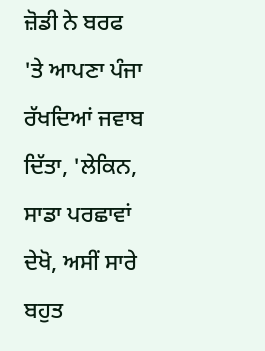ਜ਼ੋਡੀ ਨੇ ਬਰਫ 'ਤੇ ਆਪਣਾ ਪੰਜਾ ਰੱਖਦਿਆਂ ਜਵਾਬ ਦਿੱਤਾ, 'ਲੇਕਿਨ, ਸਾਡਾ ਪਰਛਾਵਾਂ ਦੇਖੋ, ਅਸੀਂ ਸਾਰੇ ਬਹੁਤ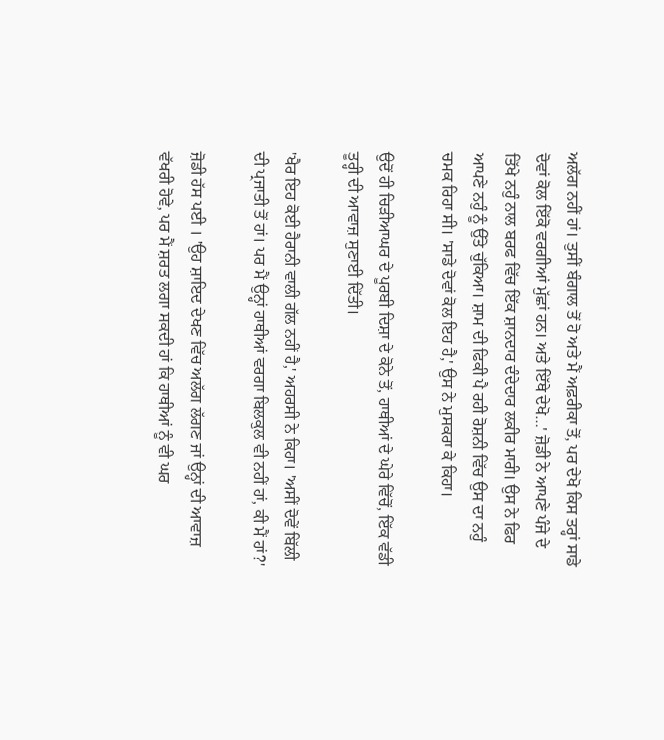ਅਲੱਗ ਨਹੀਂ ਹਾਂ। ਤੁਸੀਂ ਬੰਗਾਲ ਤੋਂ ਹੋ ਅਤੇ ਮੈਂ ਅਫ਼ਰੀਕਾ ਤੋਂ, ਪਰ ਦੇਖੋ ਕਿਸ ਤਰ੍ਹਾਂ ਸਾਡੇ ਦੋਵਾਂ ਕੋਲ ਇੱਕੋ ਵਰਗੀਆਂ ਮੁੱਛਾਂ ਹਨ। ਅਤੇ ਇੱਥੇ ਦੇਖੋ…' ਜ਼ੋਡੀ ਨੇ ਆਪਣੇ ਪੰਜੇ ਦੇ ਤਿੱਖੇ ਨਹੁੰ ਨਾਲ ਬਰਫ ਵਿੱਚ ਇੱਕ ਸ਼ਾਨਦਾਰ ਦੰਦੇਦਾਰ ਲਕੀਰ ਮਾਰੀ। ਉਸ ਨੇ ਫਿਰ ਆਪਣੇ ਨਹੁੰ ਨੂੰ ਉੱਤੇ ਚੁੱਕਿਆ। ਸ਼ਾਮ ਦੀ ਫਿਕੀ ਪੈ ਰਹੀ ਰੋਸ਼ਨੀ ਵਿੱਚ ਉਸ ਦਾ ਨਹੁੰ ਚਮਕ ਰਿਹਾ ਸੀ। 'ਸਾਡੇ ਦੋਵਾਂ ਕੋਲ ਇਹ ਹੈ,' ਉਸ ਨੇ ਮੁਸਕਰਾ ਕੇ ਕਿਹਾ।

ਉਦੋਂ ਹੀ ਚਿੜੀਆਘਰ ਦੇ ਪੂਰਬੀ ਦਿਸ਼ਾ ਦੇ ਕੋਨੇ ਤੋਂ, ਹਾਥੀਆਂ ਦੇ ਘੇਰੇ ਵਿੱਚੋਂ, ਇੱਕ ਵੱਡੀ ਤੂਰ੍ਹੀ ਦੀ ਆਵਾਜ਼ ਸੁਣਾਈ ਦਿੱਤੀ।

'ਖੈਰ ਇਹ ਕੋਈ ਹੈਰਾਨੀ ਵਾਲੀ ਗੱਲ ਨਹੀਂ ਹੈ,' ਅਹਰਸੀ ਨੇ ਕਿਹਾ। 'ਅਸੀਂ ਦੋਵੇਂ ਬਿੱਲੀ ਦੀ ਪ੍ਰਜਾਤੀ ਤੋਂ ਹਾਂ। ਪਰ ਮੈਂ ਉਨ੍ਹਾਂ ਹਾਥੀਆਂ ਵਰਗਾ ਬਿਲਕੁਲ ਵੀ ਨਹੀਂ ਹਾਂ, ਕੀ ਮੈਂ ਹਾਂ?'

ਜ਼ੋਡੀ ਹੱਸ ਪਈ । 'ਉਹ ਸ਼ਾਇਦ ਦੇਖਣ ਵਿੱਚ ਅਲੱਗ ਲੱਗਣ ਜਾਂ ਉਨ੍ਹਾਂ ਦੀ ਆਵਾਜ਼ ਵੱਖਰੀ ਹੋਵੇ, ਪਰ ਮੈਂ ਸ਼ਰਤ ਲਗਾ ਸਕਦੀ ਹਾਂ ਕਿ ਹਾਥੀਆਂ ਨੂੰ ਵੀ ਘਰ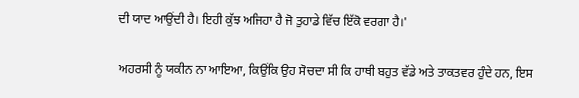ਦੀ ਯਾਦ ਆਉਂਦੀ ਹੈ। ਇਹੀ ਕੁੱਝ ਅਜਿਹਾ ਹੈ ਜੋ ਤੁਹਾਡੇ ਵਿੱਚ ਇੱਕੋ ਵਰਗਾ ਹੈ।'

ਅਹਰਸੀ ਨੂੰ ਯਕੀਨ ਨਾ ਆਇਆ, ਕਿਉਂਕਿ ਉਹ ਸੋਚਦਾ ਸੀ ਕਿ ਹਾਥੀ ਬਹੁਤ ਵੱਡੇ ਅਤੇ ਤਾਕਤਵਰ ਹੁੰਦੇ ਹਨ, ਇਸ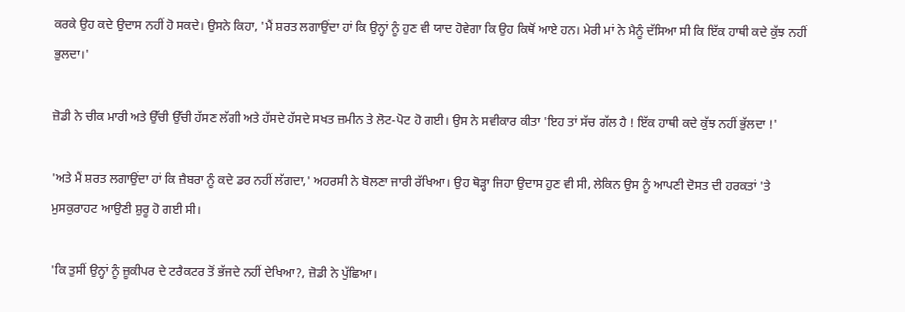ਕਰਕੇ ਉਹ ਕਦੇ ਉਦਾਸ ਨਹੀਂ ਹੋ ਸਕਦੇ। ਉਸਨੇ ਕਿਹਾ, 'ਮੈਂ ਸ਼ਰਤ ਲਗਾਉਂਦਾ ਹਾਂ ਕਿ ਉਨ੍ਹਾਂ ਨੂੰ ਹੁਣ ਵੀ ਯਾਦ ਹੋਵੇਗਾ ਕਿ ਉਹ ਕਿਥੋਂ ਆਏ ਹਨ। ਮੇਰੀ ਮਾਂ ਨੇ ਮੈਨੂੰ ਦੱਸਿਆ ਸੀ ਕਿ ਇੱਕ ਹਾਥੀ ਕਦੇ ਕੁੱਝ ਨਹੀਂ ਭੁਲਦਾ।'

ਜ਼ੋਡੀ ਨੇ ਚੀਕ ਮਾਰੀ ਅਤੇ ਉੱਚੀ ਉੱਚੀ ਹੱਸਣ ਲੱਗੀ ਅਤੇ ਹੱਸਦੇ ਹੱਸਦੇ ਸਖਤ ਜ਼ਮੀਨ ਤੇ ਲੋਟ-ਪੋਟ ਹੋ ਗਈ। ਉਸ ਨੇ ਸਵੀਕਾਰ ਕੀਤਾ 'ਇਹ ਤਾਂ ਸੱਚ ਗੱਲ ਹੈ ! ਇੱਕ ਹਾਥੀ ਕਦੇ ਕੁੱਝ ਨਹੀਂ ਭੁੱਲਦਾ !'

'ਅਤੇ ਮੈਂ ਸ਼ਰਤ ਲਗਾਉਂਦਾ ਹਾਂ ਕਿ ਜ਼ੈਬਰਾ ਨੂੰ ਕਦੇ ਡਰ ਨਹੀਂ ਲੱਗਦਾ,' ਅਹਰਸੀ ਨੇ ਬੋਲਣਾ ਜਾਰੀ ਰੱਖਿਆ। ਉਹ ਥੋੜ੍ਹਾ ਜਿਹਾ ਉਦਾਸ ਹੁਣ ਵੀ ਸੀ, ਲੇਕਿਨ ਉਸ ਨੂੰ ਆਪਣੀ ਦੋਸਤ ਦੀ ਹਰਕਤਾਂ 'ਤੇ ਮੁਸਕੁਰਾਹਟ ਆਉਣੀ ਸ਼ੁਰੂ ਹੋ ਗਈ ਸੀ।

'ਕਿ ਤੁਸੀਂ ਉਨ੍ਹਾਂ ਨੂੰ ਜ਼ੂਕੀਪਰ ਦੇ ਟਰੈਕਟਰ ਤੋਂ ਭੱਜਦੇ ਨਹੀਂ ਦੇਖਿਆ?, ਜ਼ੋਡੀ ਨੇ ਪੁੱਛਿਆ।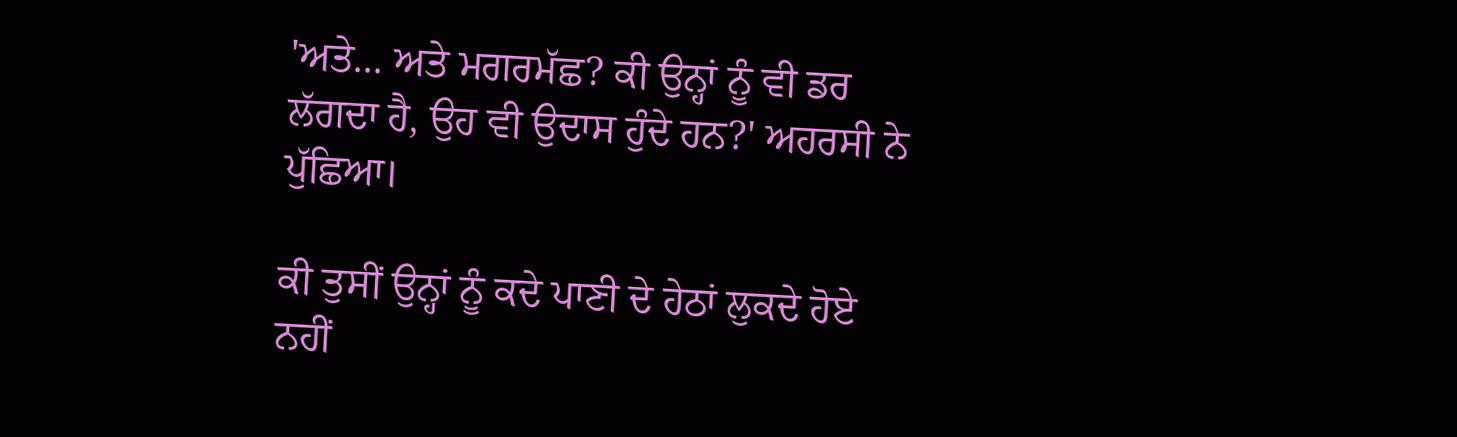'ਅਤੇ... ਅਤੇ ਮਗਰਮੱਛ? ਕੀ ਉਨ੍ਹਾਂ ਨੂੰ ਵੀ ਡਰ ਲੱਗਦਾ ਹੈ, ਉਹ ਵੀ ਉਦਾਸ ਹੁੰਦੇ ਹਨ?' ਅਹਰਸੀ ਨੇ ਪੁੱਛਿਆ।

ਕੀ ਤੁਸੀਂ ਉਨ੍ਹਾਂ ਨੂੰ ਕਦੇ ਪਾਣੀ ਦੇ ਹੇਠਾਂ ਲੁਕਦੇ ਹੋਏ ਨਹੀਂ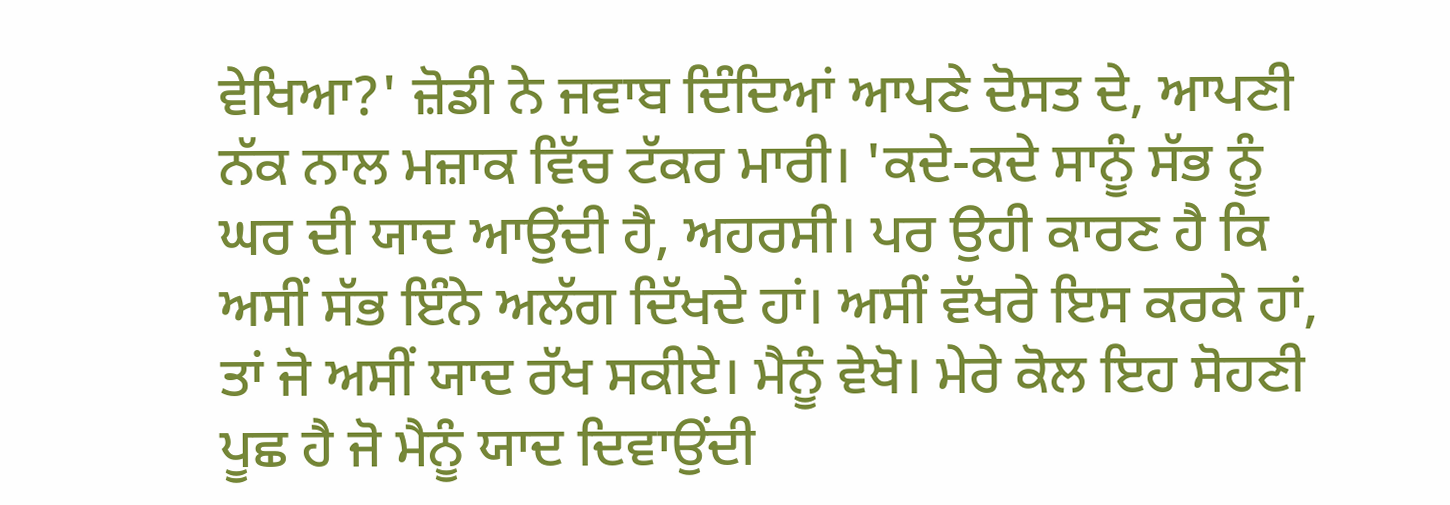ਵੇਖਿਆ?' ਜ਼ੋਡੀ ਨੇ ਜਵਾਬ ਦਿੰਦਿਆਂ ਆਪਣੇ ਦੋਸਤ ਦੇ, ਆਪਣੀ ਨੱਕ ਨਾਲ ਮਜ਼ਾਕ ਵਿੱਚ ਟੱਕਰ ਮਾਰੀ। 'ਕਦੇ-ਕਦੇ ਸਾਨੂੰ ਸੱਭ ਨੂੰ ਘਰ ਦੀ ਯਾਦ ਆਉਂਦੀ ਹੈ, ਅਹਰਸੀ। ਪਰ ਉਹੀ ਕਾਰਣ ਹੈ ਕਿ ਅਸੀਂ ਸੱਭ ਇੰਨੇ ਅਲੱਗ ਦਿੱਖਦੇ ਹਾਂ। ਅਸੀਂ ਵੱਖਰੇ ਇਸ ਕਰਕੇ ਹਾਂ, ਤਾਂ ਜੋ ਅਸੀਂ ਯਾਦ ਰੱਖ ਸਕੀਏ। ਮੈਨੂੰ ਵੇਖੋ। ਮੇਰੇ ਕੋਲ ਇਹ ਸੋਹਣੀ ਪੂਛ ਹੈ ਜੋ ਮੈਨੂੰ ਯਾਦ ਦਿਵਾਉਂਦੀ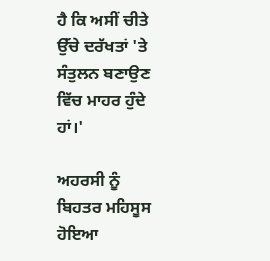ਹੈ ਕਿ ਅਸੀਂ ਚੀਤੇ ਉੱਚੇ ਦਰੱਖਤਾਂ 'ਤੇ ਸੰਤੁਲਨ ਬਣਾਉਣ ਵਿੱਚ ਮਾਹਰ ਹੁੰਦੇ ਹਾਂ।'

ਅਹਰਸੀ ਨੂੰ ਬਿਹਤਰ ਮਹਿਸੂਸ ਹੋਇਆ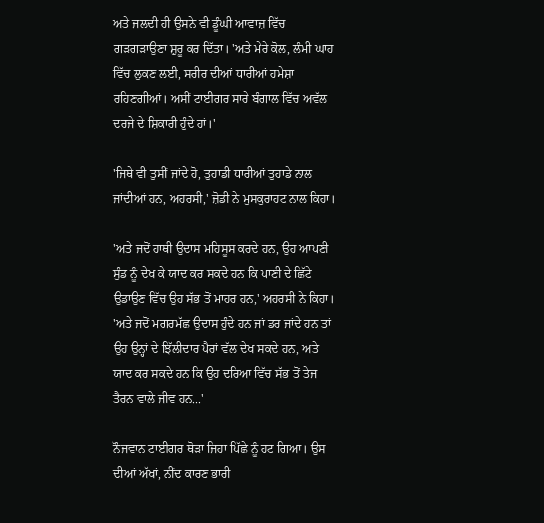ਅਤੇ ਜਲਦੀ ਹੀ ਉਸਨੇ ਵੀ ਡੂੰਘੀ ਆਵਾਜ਼ ਵਿੱਚ ਗੜਗੜਾਉਣਾ ਸ਼ੁਰੂ ਕਰ ਦਿੱਤਾ। 'ਅਤੇ ਮੇਰੇ ਕੋਲ, ਲੰਮੀ ਘਾਹ ਵਿੱਚ ਲੁਕਣ ਲਈ, ਸਰੀਰ ਦੀਆਂ ਧਾਰੀਆਂ ਹਮੇਸ਼ਾ ਰਹਿਣਗੀਆਂ। ਅਸੀਂ ਟਾਈਗਰ ਸਾਰੇ ਬੰਗਾਲ ਵਿੱਚ ਅਵੱਲ ਦਰਜੇ ਦੇ ਸ਼ਿਕਾਰੀ ਹੁੰਦੇ ਹਾਂ।'

'ਜਿਥੇ ਵੀ ਤੁਸੀਂ ਜਾਂਦੇ ਹੋ, ਤੁਹਾਡੀ ਧਾਰੀਆਂ ਤੁਹਾਡੇ ਨਾਲ ਜਾਂਦੀਆਂ ਹਨ, ਅਹਰਸੀ,' ਜ਼ੋਡੀ ਨੇ ਮੁਸਕੁਰਾਹਟ ਨਾਲ ਕਿਹਾ।

'ਅਤੇ ਜਦੋਂ ਹਾਥੀ ਉਦਾਸ ਮਹਿਸੂਸ ਕਰਦੇ ਹਨ, ਉਹ ਆਪਣੀ ਸੁੰਡ ਨੂੰ ਦੇਖ ਕੇ ਯਾਦ ਕਰ ਸਕਦੇ ਹਨ ਕਿ ਪਾਣੀ ਦੇ ਛਿੱਟੇ ਉਡਾਉਣ ਵਿੱਚ ਉਹ ਸੱਭ ਤੋਂ ਮਾਹਰ ਹਨ,' ਅਹਰਸੀ ਨੇ ਕਿਹਾ। 'ਅਤੇ ਜਦੋਂ ਮਗਰਮੱਛ ਉਦਾਸ ਹੁੰਦੇ ਹਨ ਜਾਂ ਡਰ ਜਾਂਦੇ ਹਨ ਤਾਂ ਉਹ ਉਨ੍ਹਾਂ ਦੇ ਝਿੱਲੀਦਾਰ ਪੈਰਾਂ ਵੱਲ ਦੇਖ ਸਕਦੇ ਹਨ, ਅਤੇ ਯਾਦ ਕਰ ਸਕਦੇ ਹਨ ਕਿ ਉਹ ਦਰਿਆ ਵਿੱਚ ਸੱਭ ਤੋਂ ਤੇਜ ਤੈਰਨ ਵਾਲੇ ਜੀਵ ਹਨ...'

ਨੌਜਵਾਨ ਟਾਈਗਰ ਥੋੜਾ ਜਿਹਾ ਪਿੱਛੇ ਨੂੰ ਹਟ ਗਿਆ। ਉਸ ਦੀਆਂ ਅੱਖਾਂ, ਨੀਂਦ ਕਾਰਣ ਭਾਰੀ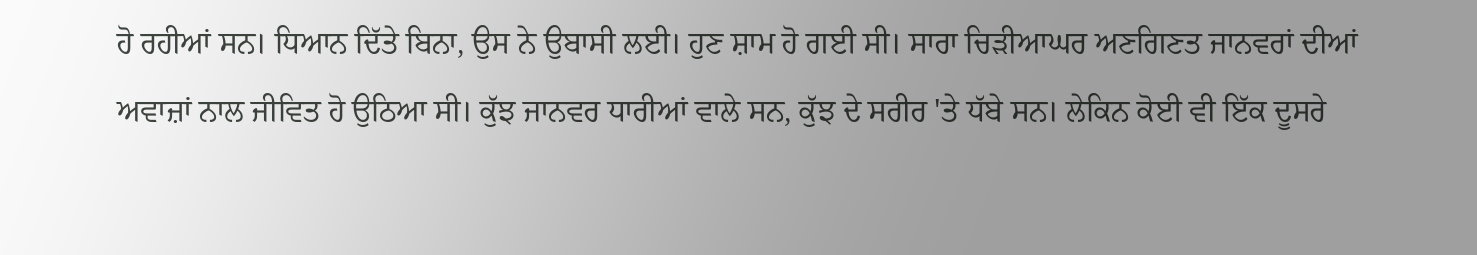ਹੋ ਰਹੀਆਂ ਸਨ। ਧਿਆਨ ਦਿੱਤੇ ਬਿਨਾ, ਉਸ ਨੇ ਉਬਾਸੀ ਲਈ। ਹੁਣ ਸ਼ਾਮ ਹੋ ਗਈ ਸੀ। ਸਾਰਾ ਚਿੜੀਆਘਰ ਅਣਗਿਣਤ ਜਾਨਵਰਾਂ ਦੀਆਂ ਅਵਾਜ਼ਾਂ ਨਾਲ ਜੀਵਿਤ ਹੋ ਉਠਿਆ ਸੀ। ਕੁੱਝ ਜਾਨਵਰ ਧਾਰੀਆਂ ਵਾਲੇ ਸਨ, ਕੁੱਝ ਦੇ ਸਰੀਰ 'ਤੇ ਧੱਬੇ ਸਨ। ਲੇਕਿਨ ਕੋਈ ਵੀ ਇੱਕ ਦੂਸਰੇ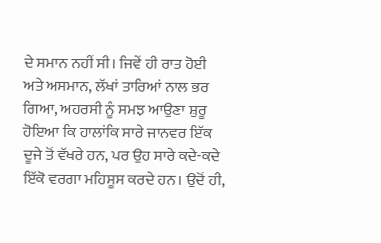ਦੇ ਸਮਾਨ ਨਹੀਂ ਸੀ। ਜਿਵੇਂ ਹੀ ਰਾਤ ਹੋਈ ਅਤੇ ਅਸਮਾਨ, ਲੱਖਾਂ ਤਾਰਿਆਂ ਨਾਲ ਭਰ ਗਿਆ, ਅਹਰਸੀ ਨੂੰ ਸਮਝ ਆਉਣਾ ਸ਼ੁਰੂ ਹੋਇਆ ਕਿ ਹਾਲਾਂਕਿ ਸਾਰੇ ਜਾਨਵਰ ਇੱਕ ਦੂਜੇ ਤੋਂ ਵੱਖਰੇ ਹਨ, ਪਰ ਉਹ ਸਾਰੇ ਕਦੇ-ਕਦੇ ਇੱਕੋ ਵਰਗਾ ਮਹਿਸੂਸ ਕਰਦੇ ਹਨ। ਉਦੋਂ ਹੀ,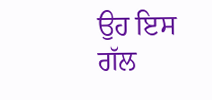ਉਹ ਇਸ ਗੱਲ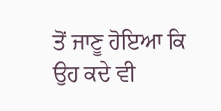ਤੋਂ ਜਾਣੂ ਹੋਇਆ ਕਿ ਉਹ ਕਦੇ ਵੀ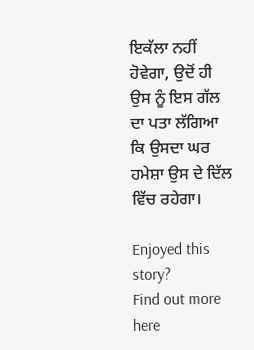ਇਕੱਲਾ ਨਹੀਂ ਹੋਵੇਗਾ, ਉਦੋਂ ਹੀ ਉਸ ਨੂੰ ਇਸ ਗੱਲ ਦਾ ਪਤਾ ਲੱਗਿਆ ਕਿ ਉਸਦਾ ਘਰ ਹਮੇਸ਼ਾ ਉਸ ਦੇ ਦਿੱਲ ਵਿੱਚ ਰਹੇਗਾ।

Enjoyed this story?
Find out more here